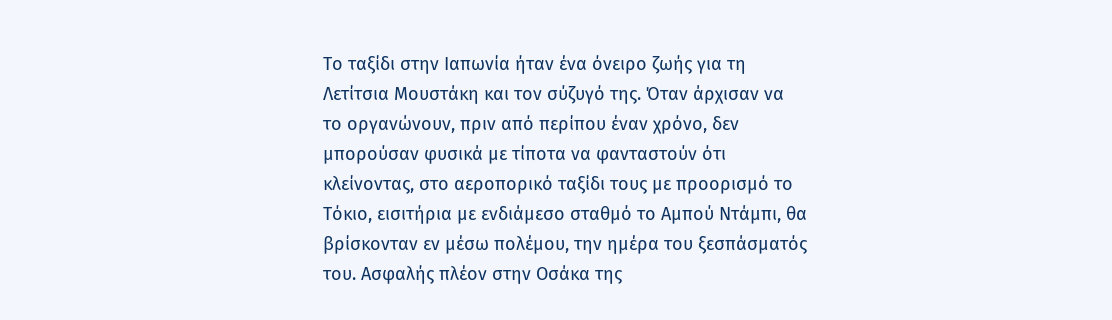Το ταξίδι στην Ιαπωνία ήταν ένα όνειρο ζωής για τη Λετίτσια Μουστάκη και τον σύζυγό της. Όταν άρχισαν να το οργανώνουν, πριν από περίπου έναν χρόνο, δεν μπορούσαν φυσικά με τίποτα να φανταστούν ότι κλείνοντας, στο αεροπορικό ταξίδι τους με προορισμό το Τόκιο, εισιτήρια με ενδιάμεσο σταθμό το Αμπού Ντάμπι, θα βρίσκονταν εν μέσω πολέμου, την ημέρα του ξεσπάσματός του. Ασφαλής πλέον στην Οσάκα της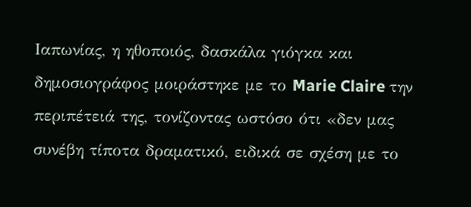Ιαπωνίας, η ηθοποιός, δασκάλα γιόγκα και δημοσιογράφος μοιράστηκε με το Marie Claire την περιπέτειά της, τονίζοντας ωστόσο ότι «δεν μας συνέβη τίποτα δραματικό, ειδικά σε σχέση με το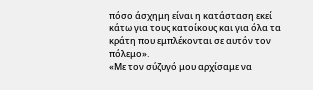πόσο άσχημη είναι η κατάσταση εκεί κάτω για τους κατοίκους και για όλα τα κράτη που εμπλέκονται σε αυτόν τον πόλεμο».
«Με τον σύζυγό μου αρχίσαμε να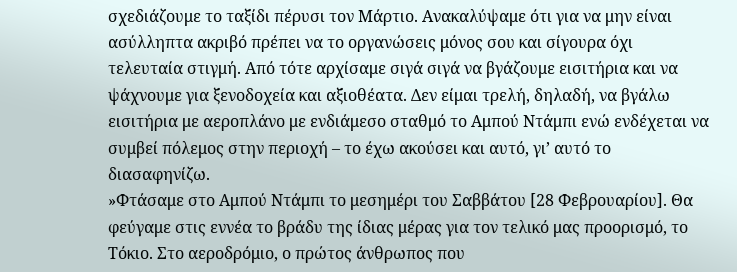σχεδιάζουμε το ταξίδι πέρυσι τον Μάρτιο. Ανακαλύψαμε ότι για να μην είναι ασύλληπτα ακριβό πρέπει να το οργανώσεις μόνος σου και σίγουρα όχι τελευταία στιγμή. Από τότε αρχίσαμε σιγά σιγά να βγάζουμε εισιτήρια και να ψάχνουμε για ξενοδοχεία και αξιοθέατα. Δεν είμαι τρελή, δηλαδή, να βγάλω εισιτήρια με αεροπλάνο με ενδιάμεσο σταθμό το Αμπού Ντάμπι ενώ ενδέχεται να συμβεί πόλεμος στην περιοχή – το έχω ακούσει και αυτό, γι’ αυτό το διασαφηνίζω.
»Φτάσαμε στο Αμπού Ντάμπι το μεσημέρι του Σαββάτου [28 Φεβρουαρίου]. Θα φεύγαμε στις εννέα το βράδυ της ίδιας μέρας για τον τελικό μας προορισμό, το Τόκιο. Στο αεροδρόμιο, ο πρώτος άνθρωπος που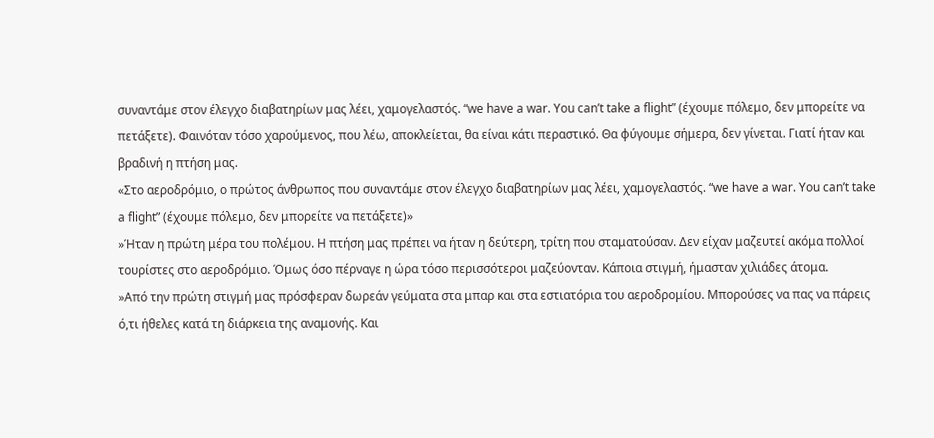συναντάμε στον έλεγχο διαβατηρίων μας λέει, χαμογελαστός. “we have a war. You can’t take a flight” (έχουμε πόλεμο, δεν μπορείτε να πετάξετε). Φαινόταν τόσο χαρούμενος, που λέω, αποκλείεται, θα είναι κάτι περαστικό. Θα φύγουμε σήμερα, δεν γίνεται. Γιατί ήταν και βραδινή η πτήση μας.
«Στο αεροδρόμιο, ο πρώτος άνθρωπος που συναντάμε στον έλεγχο διαβατηρίων μας λέει, χαμογελαστός. “we have a war. You can’t take a flight” (έχουμε πόλεμο, δεν μπορείτε να πετάξετε)»
»Ήταν η πρώτη μέρα του πολέμου. Η πτήση μας πρέπει να ήταν η δεύτερη, τρίτη που σταματούσαν. Δεν είχαν μαζευτεί ακόμα πολλοί τουρίστες στο αεροδρόμιο. Όμως όσο πέρναγε η ώρα τόσο περισσότεροι μαζεύονταν. Κάποια στιγμή, ήμασταν χιλιάδες άτομα.
»Από την πρώτη στιγμή μας πρόσφεραν δωρεάν γεύματα στα μπαρ και στα εστιατόρια του αεροδρομίου. Μπορούσες να πας να πάρεις ό,τι ήθελες κατά τη διάρκεια της αναμονής. Και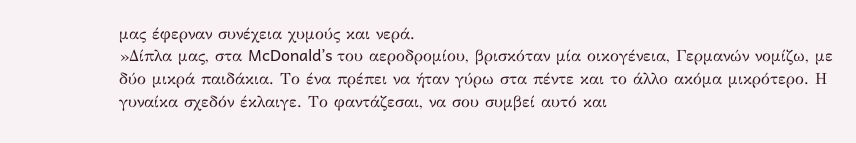μας έφερναν συνέχεια χυμούς και νερά.
»Δίπλα μας, στα McDonald’s του αεροδρομίου, βρισκόταν μία οικογένεια, Γερμανών νομίζω, με δύο μικρά παιδάκια. Το ένα πρέπει να ήταν γύρω στα πέντε και το άλλο ακόμα μικρότερο. Η γυναίκα σχεδόν έκλαιγε. Το φαντάζεσαι, να σου συμβεί αυτό και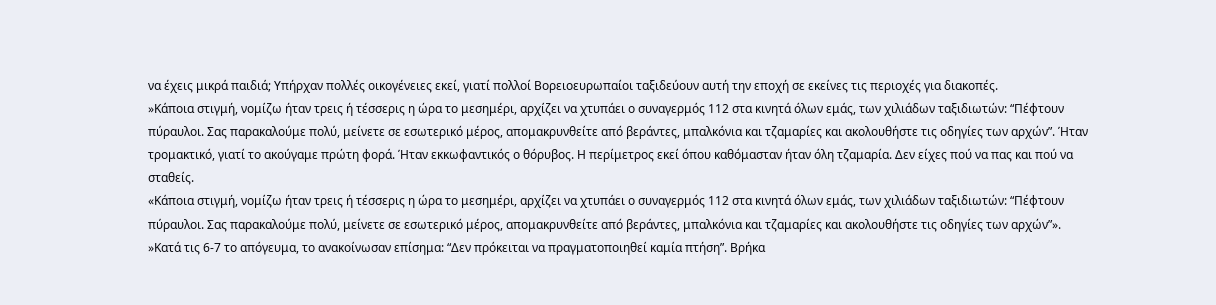να έχεις μικρά παιδιά; Υπήρχαν πολλές οικογένειες εκεί, γιατί πολλοί Βορειοευρωπαίοι ταξιδεύουν αυτή την εποχή σε εκείνες τις περιοχές για διακοπές.
»Κάποια στιγμή, νομίζω ήταν τρεις ή τέσσερις η ώρα το μεσημέρι, αρχίζει να χτυπάει ο συναγερμός 112 στα κινητά όλων εμάς, των χιλιάδων ταξιδιωτών: “Πέφτουν πύραυλοι. Σας παρακαλούμε πολύ, μείνετε σε εσωτερικό μέρος, απομακρυνθείτε από βεράντες, μπαλκόνια και τζαμαρίες και ακολουθήστε τις οδηγίες των αρχών”. Ήταν τρομακτικό, γιατί το ακούγαμε πρώτη φορά. Ήταν εκκωφαντικός ο θόρυβος. Η περίμετρος εκεί όπου καθόμασταν ήταν όλη τζαμαρία. Δεν είχες πού να πας και πού να σταθείς.
«Κάποια στιγμή, νομίζω ήταν τρεις ή τέσσερις η ώρα το μεσημέρι, αρχίζει να χτυπάει ο συναγερμός 112 στα κινητά όλων εμάς, των χιλιάδων ταξιδιωτών: “Πέφτουν πύραυλοι. Σας παρακαλούμε πολύ, μείνετε σε εσωτερικό μέρος, απομακρυνθείτε από βεράντες, μπαλκόνια και τζαμαρίες και ακολουθήστε τις οδηγίες των αρχών”».
»Κατά τις 6-7 το απόγευμα, το ανακοίνωσαν επίσημα: “Δεν πρόκειται να πραγματοποιηθεί καμία πτήση”. Βρήκα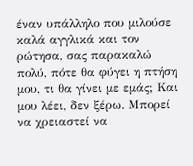έναν υπάλληλο που μιλούσε καλά αγγλικά και τον ρώτησα, σας παρακαλώ πολύ, πότε θα φύγει η πτήση μου, τι θα γίνει με εμάς; Και μου λέει, δεν ξέρω. Μπορεί να χρειαστεί να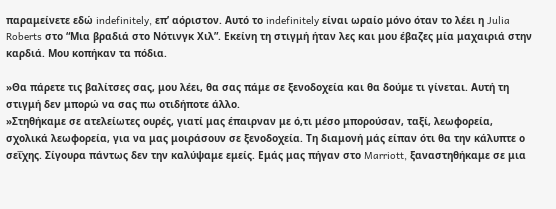παραμείνετε εδώ indefinitely, επ’ αόριστον. Αυτό το indefinitely είναι ωραίο μόνο όταν το λέει η Julia Roberts στο “Μια βραδιά στο Νότινγκ Χιλ”. Εκείνη τη στιγμή ήταν λες και μου έβαζες μία μαχαιριά στην καρδιά. Μου κοπήκαν τα πόδια.

»Θα πάρετε τις βαλίτσες σας, μου λέει, θα σας πάμε σε ξενοδοχεία και θα δούμε τι γίνεται. Αυτή τη στιγμή δεν μπορώ να σας πω οτιδήποτε άλλο.
»Στηθήκαμε σε ατελείωτες ουρές, γιατί μας έπαιρναν με ό,τι μέσο μπορούσαν, ταξί, λεωφορεία, σχολικά λεωφορεία, για να μας μοιράσουν σε ξενοδοχεία. Τη διαμονή μάς είπαν ότι θα την κάλυπτε ο σεΐχης. Σίγουρα πάντως δεν την καλύψαμε εμείς. Εμάς μας πήγαν στο Marriott, ξαναστηθήκαμε σε μια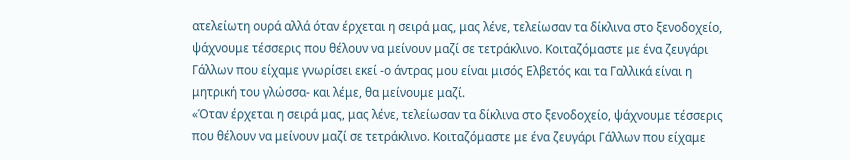ατελείωτη ουρά αλλά όταν έρχεται η σειρά μας, μας λένε, τελείωσαν τα δίκλινα στο ξενοδοχείο, ψάχνουμε τέσσερις που θέλουν να μείνουν μαζί σε τετράκλινο. Κοιταζόμαστε με ένα ζευγάρι Γάλλων που είχαμε γνωρίσει εκεί -ο άντρας μου είναι μισός Ελβετός και τα Γαλλικά είναι η μητρική του γλώσσα- και λέμε, θα μείνουμε μαζί.
«Όταν έρχεται η σειρά μας, μας λένε, τελείωσαν τα δίκλινα στο ξενοδοχείο, ψάχνουμε τέσσερις που θέλουν να μείνουν μαζί σε τετράκλινο. Κοιταζόμαστε με ένα ζευγάρι Γάλλων που είχαμε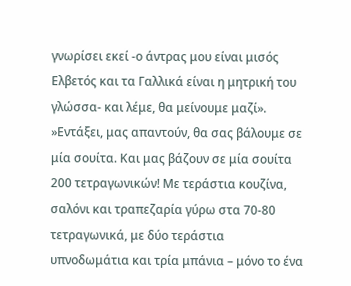γνωρίσει εκεί -ο άντρας μου είναι μισός Ελβετός και τα Γαλλικά είναι η μητρική του γλώσσα- και λέμε, θα μείνουμε μαζί».
»Εντάξει, μας απαντούν, θα σας βάλουμε σε μία σουίτα. Και μας βάζουν σε μία σουίτα 200 τετραγωνικών! Με τεράστια κουζίνα, σαλόνι και τραπεζαρία γύρω στα 70-80 τετραγωνικά, με δύο τεράστια υπνοδωμάτια και τρία μπάνια – μόνο το ένα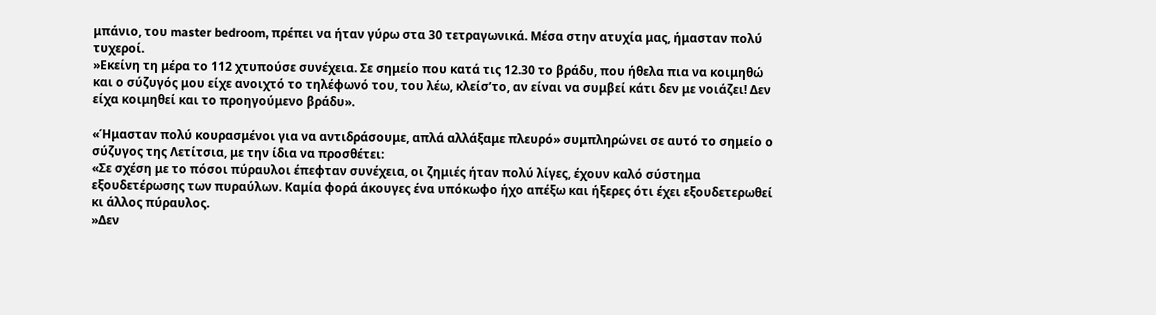μπάνιο, του master bedroom, πρέπει να ήταν γύρω στα 30 τετραγωνικά. Μέσα στην ατυχία μας, ήμασταν πολύ τυχεροί.
»Εκείνη τη μέρα το 112 χτυπούσε συνέχεια. Σε σημείο που κατά τις 12.30 το βράδυ, που ήθελα πια να κοιμηθώ και ο σύζυγός μου είχε ανοιχτό το τηλέφωνό του, του λέω, κλείσ’το, αν είναι να συμβεί κάτι δεν με νοιάζει! Δεν είχα κοιμηθεί και το προηγούμενο βράδυ».

«Ήμασταν πολύ κουρασμένοι για να αντιδράσουμε, απλά αλλάξαμε πλευρό» συμπληρώνει σε αυτό το σημείο ο σύζυγος της Λετίτσια, με την ίδια να προσθέτει:
«Σε σχέση με το πόσοι πύραυλοι έπεφταν συνέχεια, οι ζημιές ήταν πολύ λίγες, έχουν καλό σύστημα εξουδετέρωσης των πυραύλων. Καμία φορά άκουγες ένα υπόκωφο ήχο απέξω και ήξερες ότι έχει εξουδετερωθεί κι άλλος πύραυλος.
»Δεν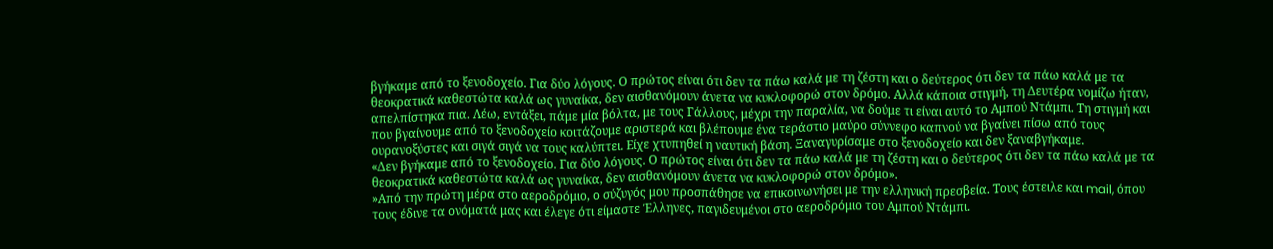βγήκαμε από το ξενοδοχείο. Για δύο λόγους. Ο πρώτος είναι ότι δεν τα πάω καλά με τη ζέστη και ο δεύτερος ότι δεν τα πάω καλά με τα θεοκρατικά καθεστώτα καλά ως γυναίκα, δεν αισθανόμουν άνετα να κυκλοφορώ στον δρόμο. Αλλά κάποια στιγμή, τη Δευτέρα νομίζω ήταν, απελπίστηκα πια. Λέω, εντάξει, πάμε μία βόλτα, με τους Γάλλους, μέχρι την παραλία, να δούμε τι είναι αυτό το Αμπού Ντάμπι. Τη στιγμή και που βγαίνουμε από το ξενοδοχείο κοιτάζουμε αριστερά και βλέπουμε ένα τεράστιο μαύρο σύννεφο καπνού να βγαίνει πίσω από τους ουρανοξύστες και σιγά σιγά να τους καλύπτει. Είχε χτυπηθεί η ναυτική βάση. Ξαναγυρίσαμε στο ξενοδοχείο και δεν ξαναβγήκαμε.
«Δεν βγήκαμε από το ξενοδοχείο. Για δύο λόγους. Ο πρώτος είναι ότι δεν τα πάω καλά με τη ζέστη και ο δεύτερος ότι δεν τα πάω καλά με τα θεοκρατικά καθεστώτα καλά ως γυναίκα, δεν αισθανόμουν άνετα να κυκλοφορώ στον δρόμο».
»Από την πρώτη μέρα στο αεροδρόμιο, ο σύζυγός μου προσπάθησε να επικοινωνήσει με την ελληνική πρεσβεία. Τους έστειλε και mail, όπου τους έδινε τα ονόματά μας και έλεγε ότι είμαστε Έλληνες, παγιδευμένοι στο αεροδρόμιο του Αμπού Ντάμπι.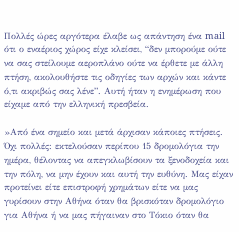Πολλές ώρες αργότερα έλαβε ως απάντηση ένα mail ότι ο εναέριος χώρος είχε κλείσει, “δεν μπορούμε ούτε να σας στείλουμε αεροπλάνο ούτε να έρθετε με άλλη πτήση, ακολουθήστε τις οδηγίες των αρχών και κάντε ό,τι ακριβώς σας λένε”. Αυτή ήταν η ενημέρωση που είχαμε από την ελληνική πρεσβεία.

»Από ένα σημείο και μετά άρχισαν κάποιες πτήσεις. Όχι πολλές: εκτελούσαν περίπου 15 δρομολόγια την ημέρα, θέλοντας να απεγκλωβίσουν τα ξενοδοχεία και την πόλη, να μην έχουν και αυτή την ευθύνη. Μας είχαν προτείνει είτε επιστροφή χρημάτων είτε να μας γυρίσουν στην Αθήνα όταν θα βρισκόταν δρομολόγιο για Αθήνα ή να μας πήγαιναν στο Τόκιο όταν θα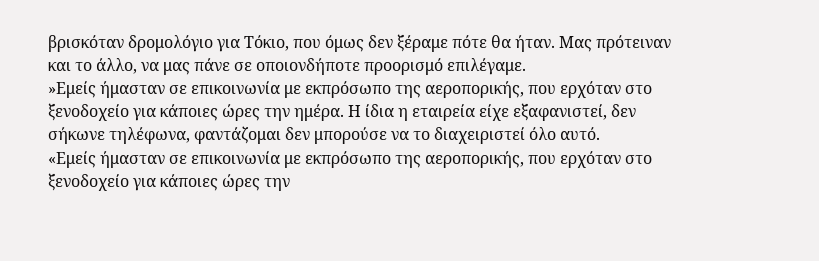βρισκόταν δρομολόγιο για Τόκιο, που όμως δεν ξέραμε πότε θα ήταν. Μας πρότειναν και το άλλο, να μας πάνε σε οποιονδήποτε προορισμό επιλέγαμε.
»Εμείς ήμασταν σε επικοινωνία με εκπρόσωπο της αεροπορικής, που ερχόταν στο ξενοδοχείο για κάποιες ώρες την ημέρα. Η ίδια η εταιρεία είχε εξαφανιστεί, δεν σήκωνε τηλέφωνα, φαντάζομαι δεν μπορούσε να το διαχειριστεί όλο αυτό.
«Εμείς ήμασταν σε επικοινωνία με εκπρόσωπο της αεροπορικής, που ερχόταν στο ξενοδοχείο για κάποιες ώρες την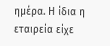ημέρα. Η ίδια η εταιρεία είχε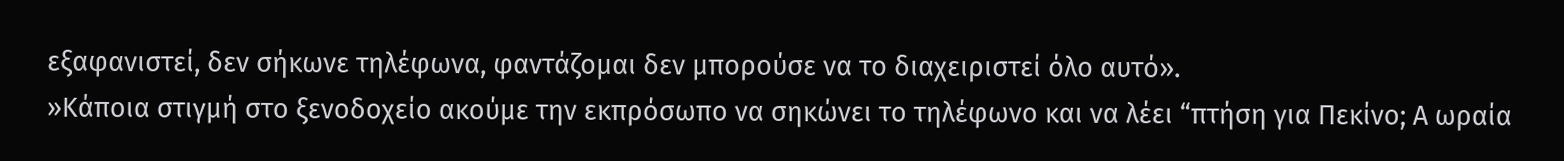εξαφανιστεί, δεν σήκωνε τηλέφωνα, φαντάζομαι δεν μπορούσε να το διαχειριστεί όλο αυτό».
»Κάποια στιγμή στο ξενοδοχείο ακούμε την εκπρόσωπο να σηκώνει το τηλέφωνο και να λέει “πτήση για Πεκίνο; Α ωραία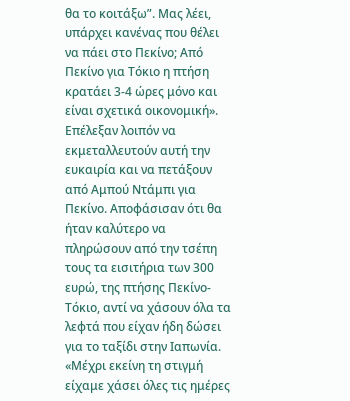θα το κοιτάξω”. Μας λέει, υπάρχει κανένας που θέλει να πάει στο Πεκίνο; Από Πεκίνο για Τόκιο η πτήση κρατάει 3-4 ώρες μόνο και είναι σχετικά οικονομική».
Επέλεξαν λοιπόν να εκμεταλλευτούν αυτή την ευκαιρία και να πετάξουν από Αμπού Ντάμπι για Πεκίνο. Αποφάσισαν ότι θα ήταν καλύτερο να πληρώσουν από την τσέπη τους τα εισιτήρια των 300 ευρώ, της πτήσης Πεκίνο-Τόκιο, αντί να χάσουν όλα τα λεφτά που είχαν ήδη δώσει για το ταξίδι στην Ιαπωνία. «Μέχρι εκείνη τη στιγμή είχαμε χάσει όλες τις ημέρες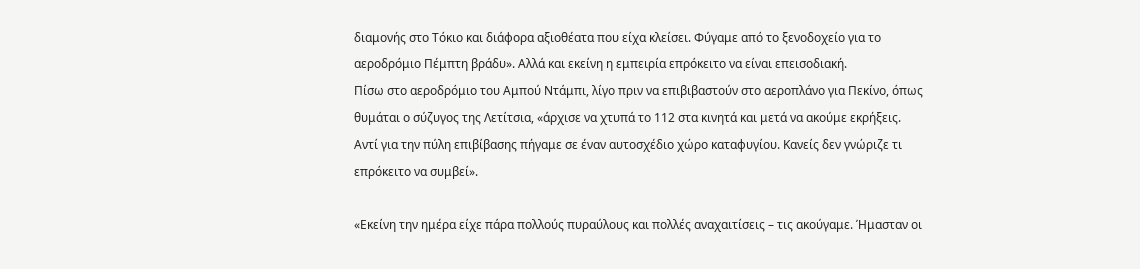διαμονής στο Τόκιο και διάφορα αξιοθέατα που είχα κλείσει. Φύγαμε από το ξενοδοχείο για το αεροδρόμιο Πέμπτη βράδυ». Αλλά και εκείνη η εμπειρία επρόκειτο να είναι επεισοδιακή.
Πίσω στο αεροδρόμιο του Αμπού Ντάμπι, λίγο πριν να επιβιβαστούν στο αεροπλάνο για Πεκίνο, όπως θυμάται ο σύζυγος της Λετίτσια, «άρχισε να χτυπά το 112 στα κινητά και μετά να ακούμε εκρήξεις. Αντί για την πύλη επιβίβασης πήγαμε σε έναν αυτοσχέδιο χώρο καταφυγίου. Κανείς δεν γνώριζε τι επρόκειτο να συμβεί».

«Εκείνη την ημέρα είχε πάρα πολλούς πυραύλους και πολλές αναχαιτίσεις – τις ακούγαμε. Ήμασταν οι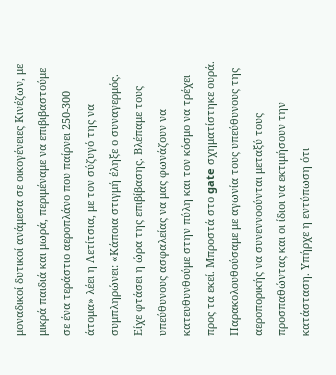μοναδικοί δυτικοί ανάμεσα σε οικογένειες Κινέζων, με μικρά παιδιά και μωρά, περιμέναμε να επιβιβαστούμε σε ένα τεράστιο αεροπλάνο που παίρνει 250-300 άτομα» λέει η Λετίτσια, με τον σύζυγό της να συμπληρώνει: «Κάποια στιγμή έληξε ο συναγερμός. Είχε φτάσει η ώρα της επιβίβασης. Βλέπαμε τους υπεύθυνους ασφαλείας να μας φωνάζουν να κατευθυνθούμε στην πύλη και τον κόσμο να τρέχει προς τα εκεί. Μπροστά στο gate σχηματίστηκε ουρά. Παρακολουθούσαμε με αγωνία τους υπεύθυνους της αεροπορικής να συνεννοούνται μεταξύ τους προσπαθώντας και οι ίδιοι να εκτιμήσουν την κατάσταση. Υπήρχε η εντύπωση ότι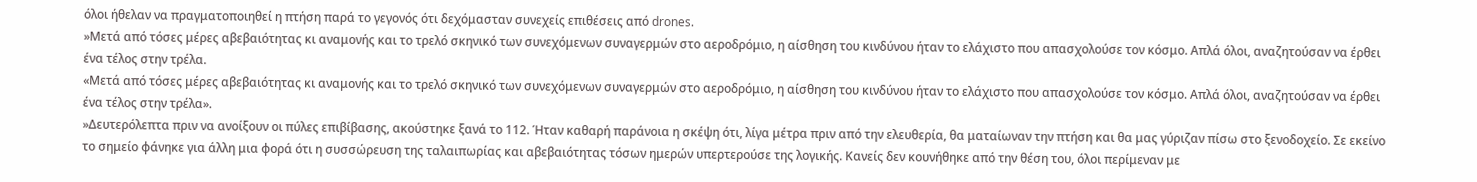όλοι ήθελαν να πραγματοποιηθεί η πτήση παρά το γεγονός ότι δεχόμασταν συνεχείς επιθέσεις από drones.
»Μετά από τόσες μέρες αβεβαιότητας κι αναμονής και το τρελό σκηνικό των συνεχόμενων συναγερμών στο αεροδρόμιο, η αίσθηση του κινδύνου ήταν το ελάχιστο που απασχολούσε τον κόσμο. Απλά όλοι, αναζητούσαν να έρθει ένα τέλος στην τρέλα.
«Μετά από τόσες μέρες αβεβαιότητας κι αναμονής και το τρελό σκηνικό των συνεχόμενων συναγερμών στο αεροδρόμιο, η αίσθηση του κινδύνου ήταν το ελάχιστο που απασχολούσε τον κόσμο. Απλά όλοι, αναζητούσαν να έρθει ένα τέλος στην τρέλα».
»Δευτερόλεπτα πριν να ανοίξουν οι πύλες επιβίβασης, ακούστηκε ξανά το 112. Ήταν καθαρή παράνοια η σκέψη ότι, λίγα μέτρα πριν από την ελευθερία, θα ματαίωναν την πτήση και θα μας γύριζαν πίσω στο ξενοδοχείο. Σε εκείνο το σημείο φάνηκε για άλλη μια φορά ότι η συσσώρευση της ταλαιπωρίας και αβεβαιότητας τόσων ημερών υπερτερούσε της λογικής. Κανείς δεν κουνήθηκε από την θέση του, όλοι περίμεναν με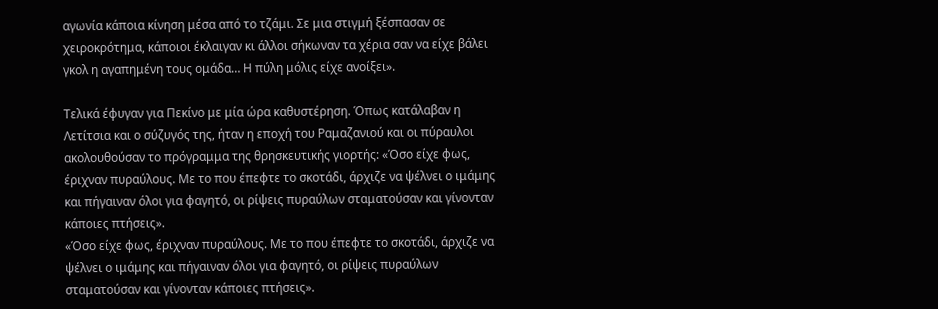αγωνία κάποια κίνηση μέσα από το τζάμι. Σε μια στιγμή ξέσπασαν σε χειροκρότημα, κάποιοι έκλαιγαν κι άλλοι σήκωναν τα χέρια σαν να είχε βάλει γκολ η αγαπημένη τους ομάδα… Η πύλη μόλις είχε ανοίξει».

Τελικά έφυγαν για Πεκίνο με μία ώρα καθυστέρηση. Όπως κατάλαβαν η Λετίτσια και ο σύζυγός της, ήταν η εποχή του Ραμαζανιού και οι πύραυλοι ακολουθούσαν το πρόγραμμα της θρησκευτικής γιορτής: «Όσο είχε φως, έριχναν πυραύλους. Με το που έπεφτε το σκοτάδι, άρχιζε να ψέλνει ο ιμάμης και πήγαιναν όλοι για φαγητό, οι ρίψεις πυραύλων σταματούσαν και γίνονταν κάποιες πτήσεις».
«Όσο είχε φως, έριχναν πυραύλους. Με το που έπεφτε το σκοτάδι, άρχιζε να ψέλνει ο ιμάμης και πήγαιναν όλοι για φαγητό, οι ρίψεις πυραύλων σταματούσαν και γίνονταν κάποιες πτήσεις».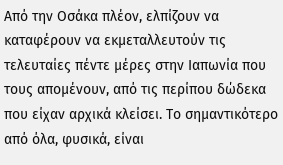Από την Οσάκα πλέον, ελπίζουν να καταφέρουν να εκμεταλλευτούν τις τελευταίες πέντε μέρες στην Ιαπωνία που τους απομένουν, από τις περίπου δώδεκα που είχαν αρχικά κλείσει. Το σημαντικότερο από όλα, φυσικά, είναι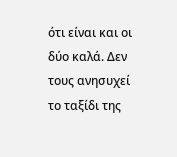ότι είναι και οι δύο καλά. Δεν τους ανησυχεί το ταξίδι της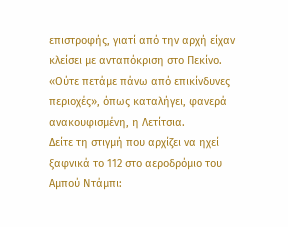επιστροφής, γιατί από την αρχή είχαν κλείσει με ανταπόκριση στο Πεκίνο. «Ούτε πετάμε πάνω από επικίνδυνες περιοχές», όπως καταλήγει, φανερά ανακουφισμένη, η Λετίτσια.
Δείτε τη στιγμή που αρχίζει να ηχεί ξαφνικά το 112 στο αεροδρόμιο του Αμπού Ντάμπι: